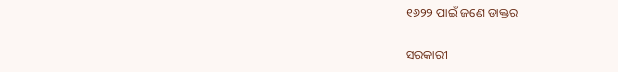୧୬୨୨ ପାଇଁ ଜଣେ ଡାକ୍ତର

ସରକାରୀ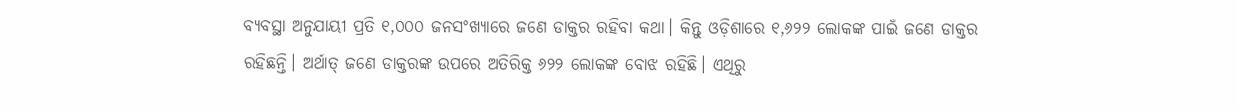ବ୍ୟବସ୍ଥା ଅନୁଯାୟୀ ପ୍ରତି ୧,୦୦୦ ଜନସଂଖ୍ୟାରେ ଜଣେ ଡାକ୍ତର ରହିବା କଥା। କିନ୍ତୁ ଓଡ଼ିଶାରେ ୧,୬୨୨ ଲୋକଙ୍କ ପାଇଁ ଜଣେ ଡାକ୍ତର ରହିଛନ୍ତି। ଅର୍ଥାତ୍‌ ଜଣେ ଡାକ୍ତରଙ୍କ ଉପରେ ଅତିରିକ୍ତ ୬୨୨ ଲୋକଙ୍କ ବୋଝ ରହିଛି। ଏଥିରୁ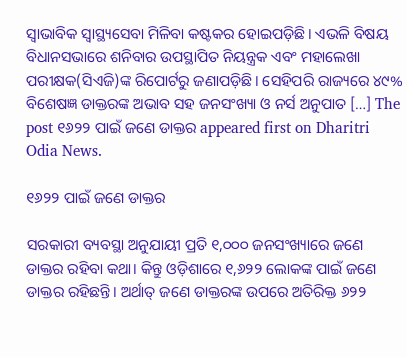ସ୍ବାଭାବିକ ସ୍ବାସ୍ଥ୍ୟସେବା ମିଳିବା କଷ୍ଟକର ହୋଇପଡ଼ିଛି। ଏଭଳି ବିଷୟ ବିଧାନସଭାରେ ଶନିବାର ଉପସ୍ଥାପିତ ନିୟନ୍ତ୍ରକ ଏବଂ ମହାଲେଖା ପରୀକ୍ଷକ(ସିଏଜି)ଙ୍କ ରିପୋର୍ଟରୁ ଜଣାପଡ଼ିଛି। ସେହିପରି ରାଜ୍ୟରେ ୪୯% ବିଶେଷଜ୍ଞ ଡାକ୍ତରଙ୍କ ଅଭାବ ସହ ଜନସଂଖ୍ୟା ଓ ନର୍ସ ଅନୁପାତ […] The post ୧୬୨୨ ପାଇଁ ଜଣେ ଡାକ୍ତର appeared first on Dharitri Odia News.

୧୬୨୨ ପାଇଁ ଜଣେ ଡାକ୍ତର

ସରକାରୀ ବ୍ୟବସ୍ଥା ଅନୁଯାୟୀ ପ୍ରତି ୧,୦୦୦ ଜନସଂଖ୍ୟାରେ ଜଣେ ଡାକ୍ତର ରହିବା କଥା। କିନ୍ତୁ ଓଡ଼ିଶାରେ ୧,୬୨୨ ଲୋକଙ୍କ ପାଇଁ ଜଣେ ଡାକ୍ତର ରହିଛନ୍ତି। ଅର୍ଥାତ୍‌ ଜଣେ ଡାକ୍ତରଙ୍କ ଉପରେ ଅତିରିକ୍ତ ୬୨୨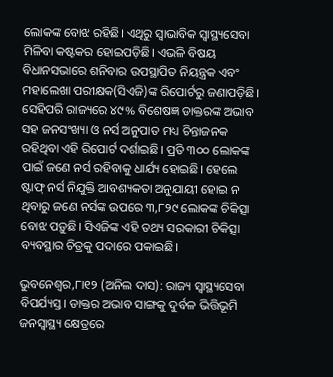ଲୋକଙ୍କ ବୋଝ ରହିଛି। ଏଥିରୁ ସ୍ବାଭାବିକ ସ୍ବାସ୍ଥ୍ୟସେବା ମିଳିବା କଷ୍ଟକର ହୋଇପଡ଼ିଛି। ଏଭଳି ବିଷୟ ବିଧାନସଭାରେ ଶନିବାର ଉପସ୍ଥାପିତ ନିୟନ୍ତ୍ରକ ଏବଂ ମହାଲେଖା ପରୀକ୍ଷକ(ସିଏଜି)ଙ୍କ ରିପୋର୍ଟରୁ ଜଣାପଡ଼ିଛି। ସେହିପରି ରାଜ୍ୟରେ ୪୯% ବିଶେଷଜ୍ଞ ଡାକ୍ତରଙ୍କ ଅଭାବ ସହ ଜନସଂଖ୍ୟା ଓ ନର୍ସ ଅନୁପାତ ମଧ୍ୟ ଚିନ୍ତାଜନକ ରହିଥିବା ଏହି ରିପୋର୍ଟ ଦର୍ଶାଇଛି। ପ୍ରତି ୩୦୦ ଲୋକଙ୍କ ପାଇଁ ଜଣେ ନର୍ସ ରହିବାକୁ ଧାର୍ଯ୍ୟ ହୋଇଛି। ହେଲେ ଷ୍ଟାଫ୍‌ ନର୍ସ ନିଯୁକ୍ତି ଆବଶ୍ୟକତା ଅନୁଯାୟୀ ହୋଇ ନ ଥିବାରୁ ଜଣେ ନର୍ସଙ୍କ ଉପରେ ୩,୮୨୯ ଲୋକଙ୍କ ଚିକିତ୍ସା ବୋଝ ପଡ଼ୁଛି। ସିଏଜିଙ୍କ ଏହି ତଥ୍ୟ ସରକାରୀ ଚିକିତ୍ସା ବ୍ୟବସ୍ଥାର ଚିତ୍ରକୁ ପଦାରେ ପକାଇଛି।

ଭୁବନେଶ୍ୱର,୮ା୧୨ (ଅନିଲ ଦାସ): ରାଜ୍ୟ ସ୍ବାସ୍ଥ୍ୟସେବା ବିପର୍ଯ୍ୟସ୍ତ। ଡାକ୍ତର ଅଭାବ ସାଙ୍ଗକୁ ଦୁର୍ବଳ ଭିତ୍ତିଭୂମି ଜନସ୍ବାସ୍ଥ୍ୟ କ୍ଷେତ୍ରରେ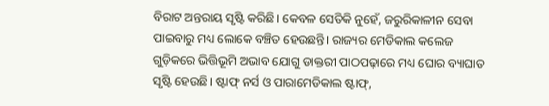ବିରାଟ ଅନ୍ତରାୟ ସୃଷ୍ଟି କରିଛି। କେବଳ ସେତିକି ନୁହେଁ, ଜରୁରିକାଳୀନ ସେବା ପାଇବାରୁ ମଧ୍ୟ ଲୋକେ ବଞ୍ଚିତ ହେଉଛନ୍ତି। ରାଜ୍ୟର ମେଡିକାଲ କଲେଜ ଗୁଡ଼ିକରେ ଭିତ୍ତିଭୂମି ଅଭାବ ଯୋଗୁ ଡାକ୍ତରୀ ପାଠପଢ଼ାରେ ମଧ୍ୟ ଘୋର ବ୍ୟାଘାତ ସୃଷ୍ଟି ହେଉଛି। ଷ୍ଟାଫ୍‌ ନର୍ସ ଓ ପାରାମେଡିକାଲ ଷ୍ଟାଫ୍‌,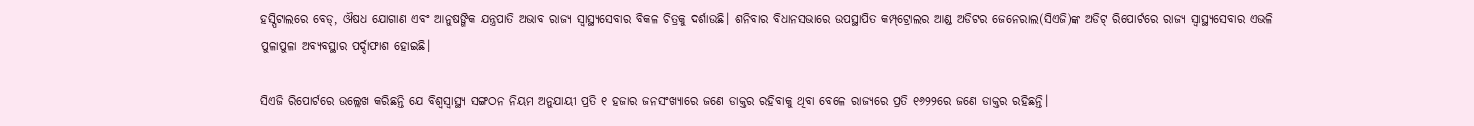ହସ୍ପିଟାଲରେ ବେଡ୍‌, ଔଷଧ ଯୋଗାଣ ଏବଂ ଆନୁଷଙ୍ଗିକ ଯନ୍ତ୍ରପାତି ଅଭାବ ରାଜ୍ୟ ସ୍ବାସ୍ଥ୍ୟସେବାର ବିକଳ ଚିତ୍ରକୁ ଦର୍ଶାଉଛି। ଶନିବାର ବିଧାନସଭାରେ ଉପସ୍ଥାପିତ କମ୍ପ୍‌ଟ୍ରୋଲର ଆଣ୍ଡ ଅଡିଟର ଜେନେରାଲ(ସିଏଜି)ଙ୍କ ଅଡିଟ୍‌ ରିପୋର୍ଟରେ ରାଜ୍ୟ ସ୍ବାସ୍ଥ୍ୟସେବାର ଏଭଳି ପୁଳାପୁଳା ଅବ୍ୟବସ୍ଥାର ପର୍ଦ୍ଦାଫାଶ ହୋଇଛି।

ସିଏଜି ରିପୋର୍ଟରେ ଉଲ୍ଲେଖ କରିଛନ୍ତି ଯେ ବିଶ୍ୱସ୍ବାସ୍ଥ୍ୟ ସଙ୍ଗଠନ ନିୟମ ଅନୁଯାୟୀ ପ୍ରତି ୧ ହଜାର ଜନସଂଖ୍ୟାରେ ଜଣେ ଡାକ୍ତର ରହିବାକୁ ଥିବା ବେଳେ ରାଜ୍ୟରେ ପ୍ରତି ୧୬୨୨ରେ ଜଣେ ଡାକ୍ତର ରହିଛନ୍ତି।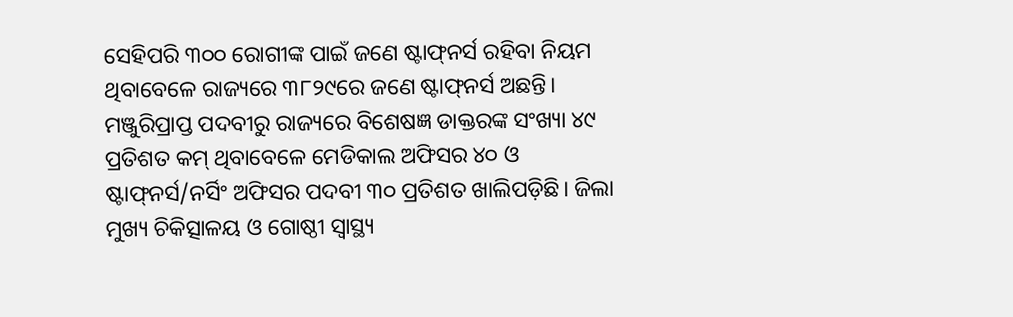ସେହିପରି ୩୦୦ ରୋଗୀଙ୍କ ପାଇଁ ଜଣେ ଷ୍ଟାଫ୍‌ନର୍ସ ରହିବା ନିୟମ ଥିବାବେଳେ ରାଜ୍ୟରେ ୩୮୨୯ରେ ଜଣେ ଷ୍ଟାଫ୍‌ନର୍ସ ଅଛନ୍ତି। ମଞ୍ଜୁରିପ୍ରାପ୍ତ ପଦବୀରୁ ରାଜ୍ୟରେ ବିଶେଷଜ୍ଞ ଡାକ୍ତରଙ୍କ ସଂଖ୍ୟା ୪୯ ପ୍ରତିଶତ କମ୍‌ ଥିବାବେଳେ ମେଡିକାଲ ଅଫିସର ୪୦ ଓ ଷ୍ଟାଫ୍‌ନର୍ସ/ନର୍ସିଂ ଅଫିସର ପଦବୀ ୩୦ ପ୍ରତିଶତ ଖାଲିପଡ଼ିଛି। ଜିଲା ମୁଖ୍ୟ ଚିକିତ୍ସାଳୟ ଓ ଗୋଷ୍ଠୀ ସ୍ବାସ୍ଥ୍ୟ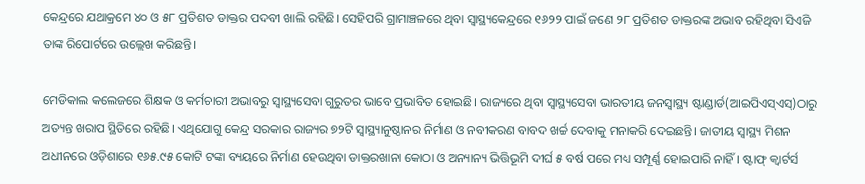କେନ୍ଦ୍ରରେ ଯଥାକ୍ରମେ ୪୦ ଓ ୫୮ ପ୍ରତିଶତ ଡାକ୍ତର ପଦବୀ ଖାଲି ରହିଛି। ସେହିପରି ଗ୍ରାମାଞ୍ଚଳରେ ଥିବା ସ୍ବାସ୍ଥ୍ୟକେନ୍ଦ୍ରରେ ୧୬୨୨ ପାଇଁ ଜଣେ ୨୮ ପ୍ରତିଶତ ଡାକ୍ତରଙ୍କ ଅଭାବ ରହିଥିବା ସିଏଜି ତାଙ୍କ ରିପୋର୍ଟରେ ଉଲ୍ଲେଖ କରିଛନ୍ତି।

ମେଡିକାଲ କଲେଜରେ ଶିକ୍ଷକ ଓ କର୍ମଚାରୀ ଅଭାବରୁ ସ୍ବାସ୍ଥ୍ୟସେବା ଗୁରୁତର ଭାବେ ପ୍ରଭାବିତ ହୋଇଛି। ରାଜ୍ୟରେ ଥିବା ସ୍ବାସ୍ଥ୍ୟସେବା ଭାରତୀୟ ଜନସ୍ବାସ୍ଥ୍ୟ ଷ୍ଟାଣ୍ଡାର୍ଡ(ଆଇପିଏସ୍‌ଏସ୍‌)ଠାରୁ ଅତ୍ୟନ୍ତ ଖରାପ ସ୍ଥିତିରେ ରହିଛି। ଏଥିଯୋଗୁ କେନ୍ଦ୍ର ସରକାର ରାଜ୍ୟର ୭୨ଟି ସ୍ବାସ୍ଥ୍ୟାନୁଷ୍ଠାନର ନିର୍ମାଣ ଓ ନବୀକରଣ ବାବଦ ଖର୍ଚ୍ଚ ଦେବାକୁ ମନାକରି ଦେଇଛନ୍ତି। ଜାତୀୟ ସ୍ବାସ୍ଥ୍ୟ ମିଶନ ଅଧୀନରେ ଓଡ଼ିଶାରେ ୧୬୫.୯୫ କୋଟି ଟଙ୍କା ବ୍ୟୟରେ ନିର୍ମାଣ ହେଉଥିବା ଡାକ୍ତରଖାନା କୋଠା ଓ ଅନ୍ୟାନ୍ୟ ଭିତ୍ତିଭୂମି ଦୀର୍ଘ ୫ ବର୍ଷ ପରେ ମଧ୍ୟ ସମ୍ପୂର୍ଣ୍ଣ ହୋଇପାରି ନାହିଁ। ଷ୍ଟାଫ୍‌ କ୍ୱାର୍ଟର୍ସ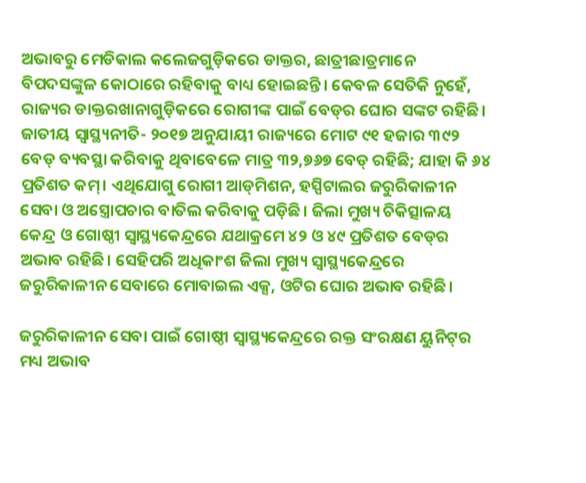ଅଭାବରୁ ମେଡିକାଲ କଲେଜଗୁଡ଼ିକରେ ଡାକ୍ତର, ଛାତ୍ରୀଛାତ୍ରମାନେ ବିପଦସଙ୍କୁଳ କୋଠାରେ ରହିବାକୁ ବାଧ୍ୟ ହୋଇଛନ୍ତି। କେବଳ ସେତିକି ନୁହେଁ, ରାଜ୍ୟର ଡାକ୍ତରଖାନାଗୁଡ଼ିକରେ ରୋଗୀଙ୍କ ପାଇଁ ବେଡ୍‌ର ଘୋର ସଙ୍କଟ ରହିଛି। ଜାତୀୟ ସ୍ବାସ୍ଥ୍ୟନୀତି- ୨୦୧୭ ଅନୁଯାୟୀ ରାଜ୍ୟରେ ମୋଟ ୯୧ ହଜାର ୩୯୨ ବେଡ୍‌ ବ୍ୟବସ୍ଥା କରିବାକୁ ଥିବାବେଳେ ମାତ୍ର ୩୨,୭୬୭ ବେଡ୍‌ ରହିଛି; ଯାହା କି ୬୪ ପ୍ରତିଶତ କମ୍‌। ଏଥିଯୋଗୁ ରୋଗୀ ଆଡ୍‌ମିଶନ, ହସ୍ପିଟାଲର ଜରୁରିକାଳୀନ ସେବା ଓ ଅସ୍ତ୍ରୋପଚାର ବାତିଲ କରିବାକୁ ପଡ଼ିଛି। ଜିଲା ମୁଖ୍ୟ ଚିକିତ୍ସାଳୟ କେନ୍ଦ୍ର ଓ ଗୋଷ୍ଠୀ ସ୍ବାସ୍ଥ୍ୟକେନ୍ଦ୍ରରେ ଯଥାକ୍ରମେ ୪୨ ଓ ୪୯ ପ୍ରତିଶତ ବେଡ୍‌ର ଅଭାବ ରହିଛି। ସେହିପରି ଅଧିକାଂଶ ଜିଲା ମୁଖ୍ୟ ସ୍ବାସ୍ଥ୍ୟକେନ୍ଦ୍ରରେ ଜରୁରିକାଳୀନ ସେବାରେ ମୋବାଇଲ ଏକ୍ସ, ଓଟିର ଘୋର ଅଭାବ ରହିଛି।

ଜରୁରିକାଳୀନ ସେବା ପାଇଁ ଗୋଷ୍ଠୀ ସ୍ବାସ୍ଥ୍ୟକେନ୍ଦ୍ରରେ ରକ୍ତ ସଂରକ୍ଷଣ ୟୁନିଟ୍‌ର ମଧ୍ୟ ଅଭାବ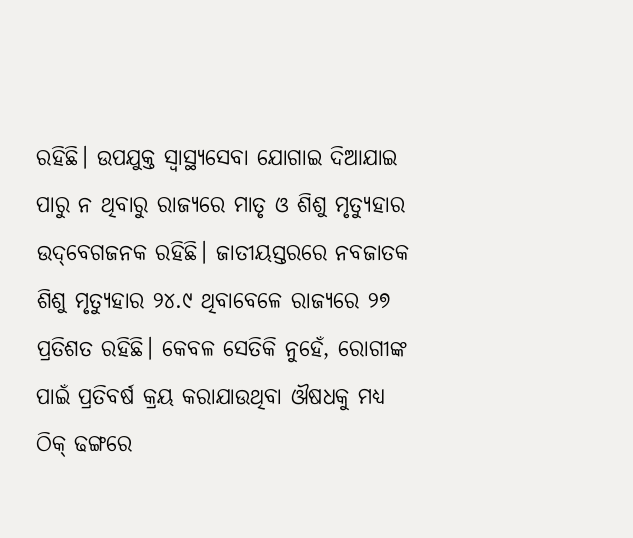ରହିଛି। ଉପଯୁକ୍ତ ସ୍ବାସ୍ଥ୍ୟସେବା ଯୋଗାଇ ଦିଆଯାଇ ପାରୁ ନ ଥିବାରୁ ରାଜ୍ୟରେ ମାତୃ ଓ ଶିଶୁ ମୃତ୍ୟୁହାର ଉଦ୍‌ବେଗଜନକ ରହିଛି। ଜାତୀୟସ୍ତରରେ ନବଜାତକ ଶିଶୁ ମୃତ୍ୟୁହାର ୨୪.୯ ଥିବାବେଳେ ରାଜ୍ୟରେ ୨୭ ପ୍ରତିଶତ ରହିଛି। କେବଳ ସେତିକି ନୁହେଁ, ରୋଗୀଙ୍କ ପାଇଁ ପ୍ରତିବର୍ଷ କ୍ରୟ କରାଯାଉଥିବା ଔଷଧକୁ ମଧ୍ୟ ଠିକ୍‌ ଢଙ୍ଗରେ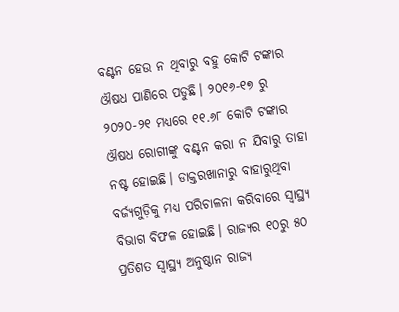ବଣ୍ଟନ ହେଉ ନ ଥିବାରୁ ବହୁ କୋଟି ଟଙ୍କାର ଔଷଧ ପାଣିରେ ପଡୁଛି। ୨୦୧୬-୧୭ ରୁ ୨୦୨୦-୨୧ ମଧ୍ୟରେ ୧୧.୬୮ କୋଟି ଟଙ୍କାର ଔଷଧ ରୋଗୀଙ୍କୁ ବଣ୍ଟନ କରା ନ ଯିବାରୁ ତାହା ନଷ୍ଟ ହୋଇଛି। ଡାକ୍ତରଖାନାରୁ ବାହାରୁଥିବା ବର୍ଜ୍ୟଗୁଡ଼ିକୁ ମଧ୍ୟ ପରିଚାଳନା କରିବାରେ ସ୍ବାସ୍ଥ୍ୟ ବିଭାଗ ବିଫଳ ହୋଇଛି। ରାଜ୍ୟର ୧୦ରୁ ୫୦ ପ୍ରତିଶତ ସ୍ବାସ୍ଥ୍ୟ ଅନୁଷ୍ଠାନ ରାଜ୍ୟ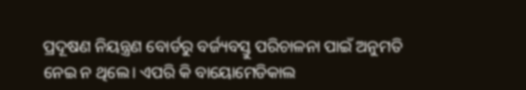ପ୍ରଦୂଷଣ ନିୟନ୍ତ୍ରଣ ବୋର୍ଡରୁ ବର୍ଜ୍ୟବସ୍ତୁ ପରିଚାଳନା ପାଇଁ ଅନୁମତି ନେଇ ନ ଥିଲେ। ଏପରି କି ବାୟୋମେଡିକାଲ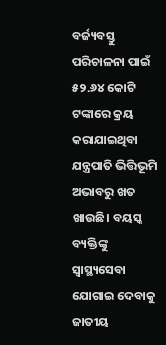ବର୍ଜ୍ୟବସ୍ତୁ ପରିଚାଳନା ପାଇଁ ୫୨.୬୪ କୋଟି ଟଙ୍କାରେ କ୍ରୟ କରାଯାଇଥିବା ଯନ୍ତ୍ରପାତି ଭିତ୍ତିଭୂମି ଅଭାବରୁ ଖତ ଖାଉଛି। ବୟସ୍କ ବ୍ୟକ୍ତିଙ୍କୁ ସ୍ବାସ୍ଥ୍ୟସେବା ଯୋଗାଇ ଦେବାକୁ ଜାତୀୟ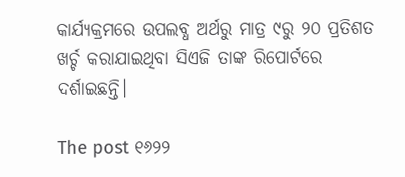କାର୍ଯ୍ୟକ୍ରମରେ ଉପଲବ୍ଧ ଅର୍ଥରୁ ମାତ୍ର ୯ରୁ ୨୦ ପ୍ରତିଶତ ଖର୍ଚ୍ଚ କରାଯାଇଥିବା ସିଏଜି ତାଙ୍କ ରିପୋର୍ଟରେ ଦର୍ଶାଇଛନ୍ତି।

The post ୧୬୨୨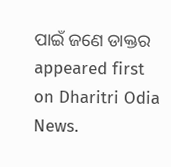ପାଇଁ ଜଣେ ଡାକ୍ତର appeared first on Dharitri Odia News.